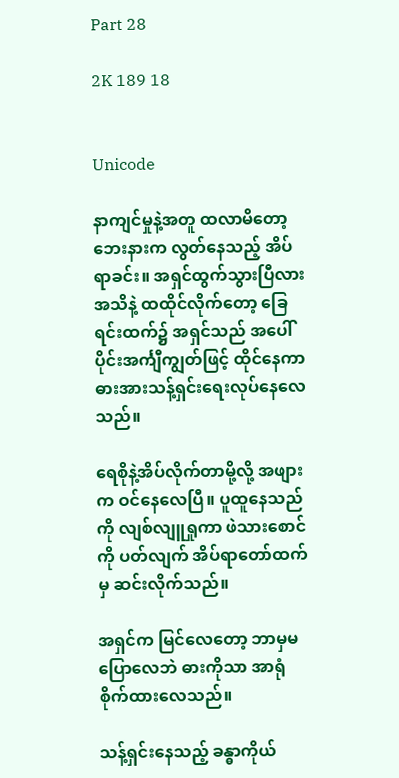Part 28

2K 189 18


Unicode

နာကျင်မှုနဲ့အတူ ထလာမိတော့ ဘေးနားက လွတ်နေသည့် အိပ်ရာခင်း။ အရှင်ထွက်သွားပြီလားအသိနဲ့ ထထိုင်လိုက်တော့ ခြေရင်းထက်၌ အရှင်သည် အပေါ်ပိုင်းအင်္ကျီကျွတ်ဖြင့် ထိုင်နေကာ ဓားအားသန့်ရှင်းရေးလုပ်နေလေသည်။

ရေစိုနဲ့အိပ်လိုက်တာမို့လို့ အဖျားက ဝင်နေလေပြီ။ ပူထူနေသည်ကို လျစ်လျူရှုကာ ဖဲသားစောင်ကို ပတ်လျက် အိပ်ရာတော်ထက်မှ ဆင်းလိုက်သည်။

အရှင်က မြင်လေတော့ ဘာမှမပြောလေဘဲ ဓားကိုသာ အာရုံစိုက်ထားလေသည်။

သန့်ရှင်းနေသည့် ခန္ဓာကိုယ်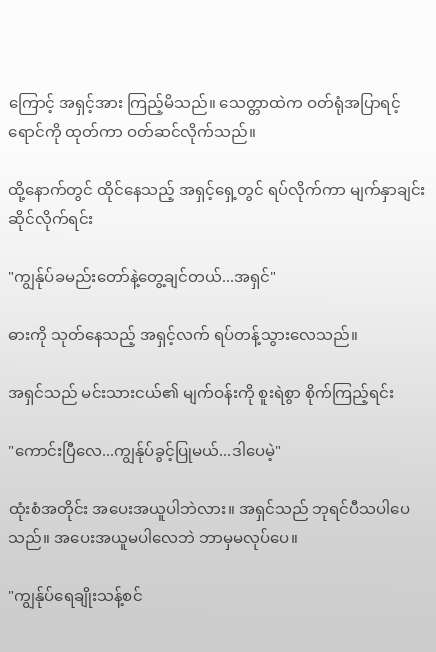ကြောင့် အရှင့်အား ကြည့်မိသည်။ သေတ္တာထဲက ဝတ်ရုံအပြာရင့်ရောင်ကို ထုတ်ကာ ဝတ်ဆင်လိုက်သည်။

ထို့နောက်တွင် ထိုင်နေသည့် အရှင့်ရှေ့တွင် ရပ်လိုက်ကာ မျက်နှာချင်းဆိုင်လိုက်ရင်း

"ကျွန်ုပ်ခမည်းတော်နဲ့တွေ့ချင်တယ်...အရှင်"

ဓားကို သုတ်နေသည့် အရှင့်လက် ရပ်တန့်သွားလေသည်။

အရှင်သည် မင်းသားငယ်၏ မျက်ဝန်းကို စူးရဲစွာ စိုက်ကြည့်ရင်း

"ကောင်းပြီလေ...ကျွန်ုပ်ခွင့်ပြုမယ်...ဒါပေမဲ့"

ထုံးစံအတိုင်း အပေးအယူပါဘဲလား။ အရှင်သည် ဘုရင်ပီသပါပေသည်။ အပေးအယူမပါလေဘဲ ဘာမှမလုပ်ပေ။

"ကျွန်ုပ်ရေချိုးသန့်စင်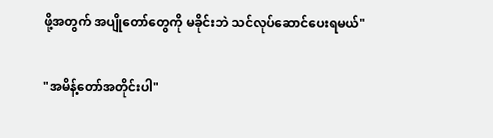ဖို့အတွက် အပျိုတော်တွေကို မခိုင်းဘဲ သင်လုပ်ဆောင်ပေးရမယ်"

"အမိန့်တော်အတိုင်းပါ"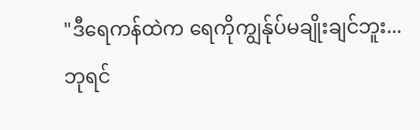"ဒီရေကန်ထဲက ရေကိုကျွန်ုပ်မချိုးချင်ဘူး...ဘုရင်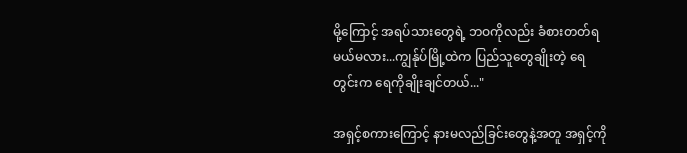မို့ကြောင့် အရပ်သားတွေရဲ့ ဘဝကိုလည်း ခံစားတတ်ရမယ်မလား...ကျွန်ုပ်မြို့ထဲက ပြည်သူတွေချိုးတဲ့ ရေတွင်းက ရေကိုချိုးချင်တယ်..."

အရှင့်စကားကြောင့် နားမလည်ခြင်းတွေနဲ့အတူ အရှင့်ကို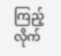ကြည့်လိုက်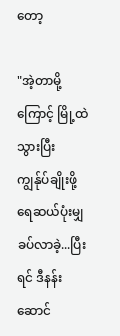တော့

"အဲ့တာမို့ကြောင့် မြို့ထဲသွားပြီး ကျွန်ုပ်ချိုးဖို့ ရေဆယ်ပုံးမျှ ခပ်လာခဲ့...ပြီးရင် ဒီနန်းဆောင်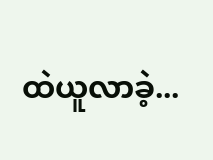ထဲယူလာခဲ့...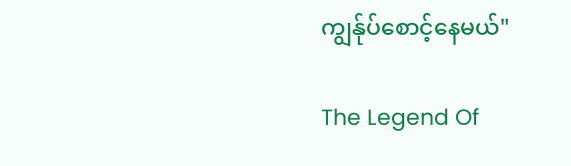ကျွန်ုပ်စောင့်နေမယ်"

The Legend Of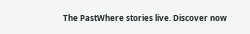The PastWhere stories live. Discover now